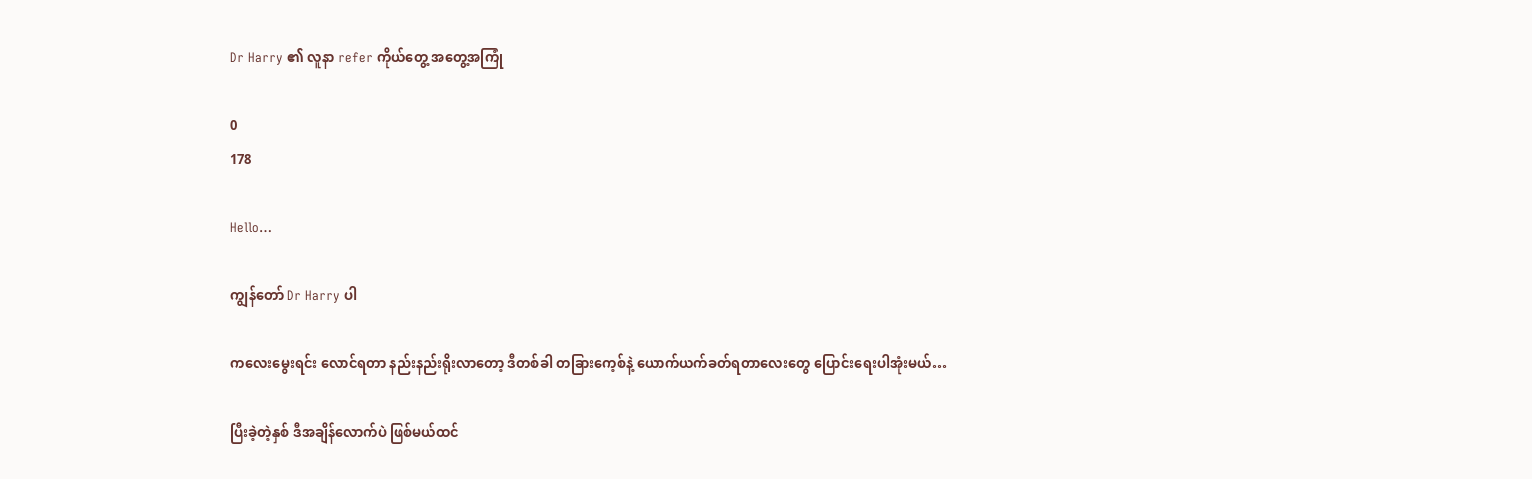Dr Harry ၏ လူနာ refer ကိုယ်တွေ့ အတွေ့အကြုံ

0
178

Hello…

ကျွန်တော် Dr Harry ပါ

ကလေးမွေးရင်း လောင်ရတာ နည်းနည်းရိုးလာတော့ ဒီတစ်ခါ တခြားကေ့စ်နဲ့ ယောက်ယက်ခတ်ရတာလေးတွေ ပြောင်းရေးပါအုံးမယ်…

ပြီးခဲ့တဲ့နှစ် ဒီအချိန်လောက်ပဲ ဖြစ်မယ်ထင်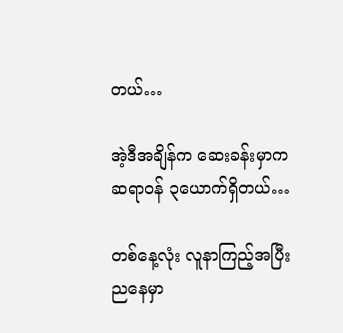တယ်…

အဲ့ဒီအချိန်က ဆေးခန်းမှာကဆရာဝန် ၃ယောက်ရှိတယ်…

တစ်နေ့လုံး လူနာကြည့်အပြီး ညနေမှာ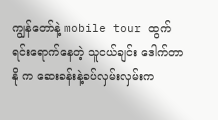ကျွန်တော်နဲ့ mobile tour ထွက်ရင်းရောက်နေတဲ့ သူငယ်ချင်း ဒေါက်တာနို က ဆေးခန်းနဲ့ခပ်လှမ်းလှမ်းက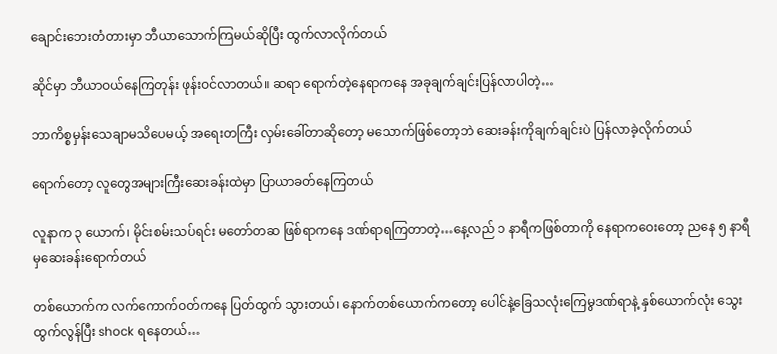ချောင်းဘေးတံတားမှာ ဘီယာသောက်ကြမယ်ဆိုပြီး ထွက်လာလိုက်တယ်

ဆိုင်မှာ ဘီယာဝယ်နေကြတုန်း ဖုန်းဝင်လာတယ်။ ဆရာ ရောက်တဲ့နေရာကနေ အခုချက်ချင်းပြန်လာပါတဲ့…

ဘာကိစ္စမှန်းသေချာမသိပေမယ့် အရေးတကြီး လှမ်းခေါ်တာဆိုတော့ မသောက်ဖြစ်တော့ဘဲ ဆေးခန်းကိုချက်ချင်းပဲ ပြန်လာခဲ့လိုက်တယ်

ရောက်တော့ လူတွေအများကြီးဆေးခန်းထဲမှာ ပြာယာခတ်နေကြတယ်

လူနာက ၃ ယောက်၊ မိုင်းစမ်းသပ်ရင်း မတော်တဆ ဖြစ်ရာကနေ ဒဏ်ရာရကြတာတဲ့…နေ့လည် ၁ နာရီကဖြစ်တာကို နေရာကဝေးတော့ ညနေ ၅ နာရီမှ‌ဆေးခန်းရောက်တယ်

တစ်ယောက်က လက်ကောက်ဝတ်ကနေ ပြတ်ထွက် သွားတယ်၊ နောက်တစ်ယောက်ကတော့ ပေါင်နဲ့ခြေသလုံးကြေမွဒဏ်ရာနဲ့ နှစ်ယောက်လုံး သွေးထွက်လွန်ပြီး shock ရနေတယ်…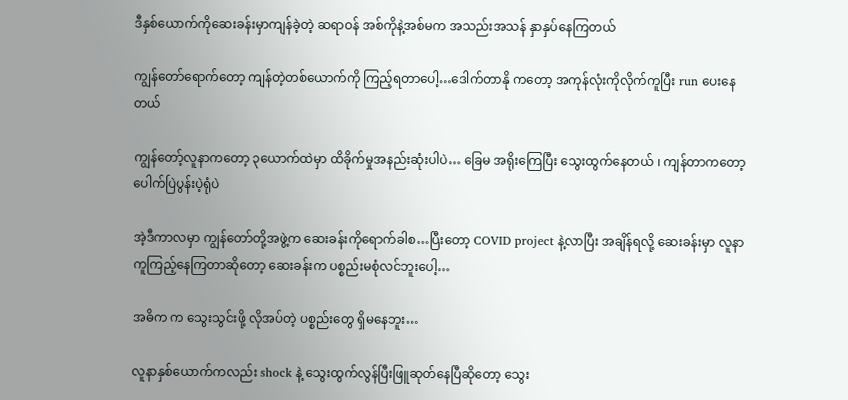ဒီနှစ်ယောက်ကိုဆေးခန်းမှာကျန်ခဲ့တဲ့ ဆရာဝန် အစ်ကိုနဲ့အစ်မက အသည်းအသန် နှာနှပ်နေကြတယ်

ကျွန်တော်ရောက်တော့ ကျန်တဲ့တစ်ယောက်ကို ကြည့်ရတာပေါ့…ဒေါက်တာနို ကတော့ အကုန်လုံးကိုလိုက်ကူပြီး run ပေးနေတယ်

ကျွန်တော့်လူနာကတော့ ၃ယောက်ထဲမှာ ထိခိုက်မှုအနည်းဆုံးပါပဲ… ခြေမ အရိုးကြေပြီး သွေးထွက်နေတယ် ၊ ကျန်တာကတော့ ပေါက်ပြဲပွန်းပဲ့ရုံပဲ

အဲ့ဒီကာလမှာ ကျွန်တော်တို့အဖွဲ့က ဆေးခန်းကိုရောက်ခါစ…ပြီးတော့ COVID project နဲ့လာပြီး အချိန်ရလို့ ဆေးခန်းမှာ လူနာကူကြည့်နေကြတာဆိုတော့ ဆေးခန်းက ပစ္စည်းမစုံလင်ဘူးပေါ့…

အဓိက က သွေးသွင်းဖို့ လိုအပ်တဲ့ ပစ္စည်းတွေ ရှိမနေဘူး…

လူနာနှစ်ယောက်ကလည်း shock နဲ့ သွေးထွက်လွန်ပြီးဖြူဆုတ်နေပြီဆိုတော့ သွေး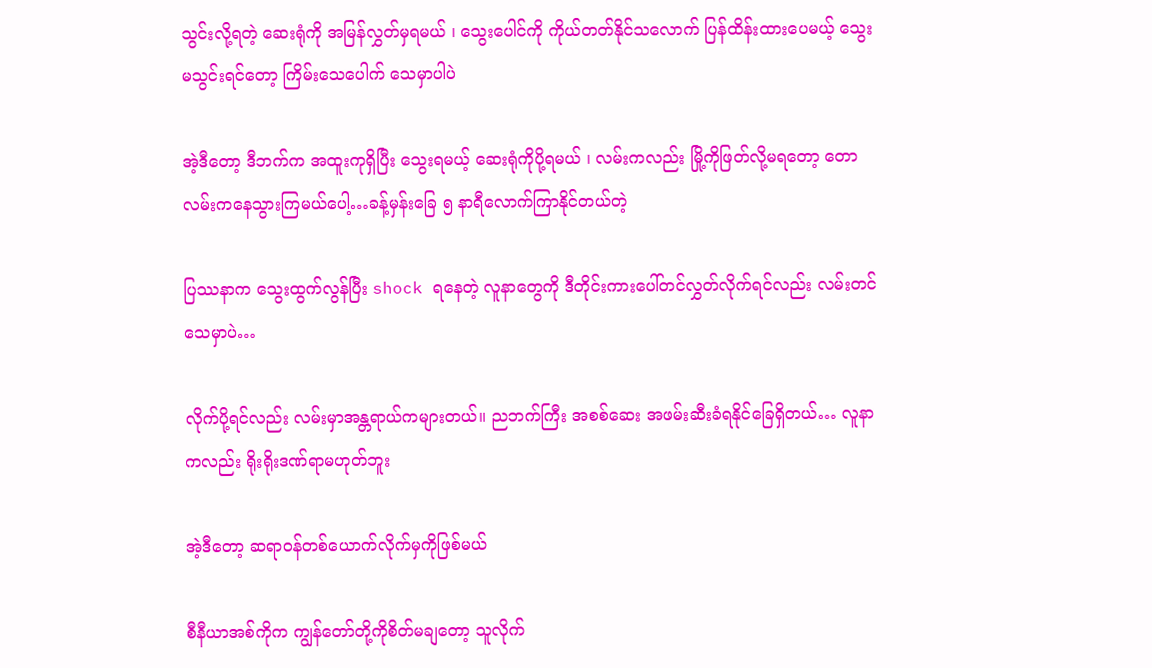သွင်းလို့ရတဲ့ ဆေးရုံကို အမြန်လွှတ်မှရမယ် ၊ သွေးပေါင်ကို ကိုယ်တတ်နိုင်သလောက် ပြန်ထိန်းထားပေမယ့် သွေးမသွင်းရင်တော့ ကြိမ်းသေပေါက် သေမှာပါပဲ

အဲ့ဒီတော့ ဒီဘက်က အထူးကုရှိပြီး သွေးရမယ့် ဆေးရုံကိုပို့ရမယ် ၊ လမ်းကလည်း မြို့ကိုဖြတ်လို့မရတော့ တောလမ်းကနေသွားကြမယ်ပေါ့…ခန့်မှန်းခြေ ၅ နာရီလောက်ကြာနိုင်တယ်တဲ့

ပြဿနာက သွေးထွက်လွန်ပြီး shock ရနေတဲ့ လူနာတွေကို ဒီတိုင်းကားပေါ်တင်လွှတ်လိုက်ရင်လည်း လမ်းတင် သေမှာပဲ…

လိုက်ပို့ရင်လည်း လမ်းမှာအန္တရာယ်ကများတယ်။ ညဘက်ကြီး အစစ်ဆေး အဖမ်းဆီးခံရနိုင်ခြေရှိတယ်… လူနာကလည်း ရိုးရိုးဒဏ်ရာမဟုတ်ဘူး

အဲ့ဒီတော့ ဆရာဝန်တစ်ယောက်လိုက်မှကိုဖြစ်မယ်

စီနီယာအစ်ကိုက ကျွန်တော်တို့ကိုစိတ်မချတော့ သူလိုက်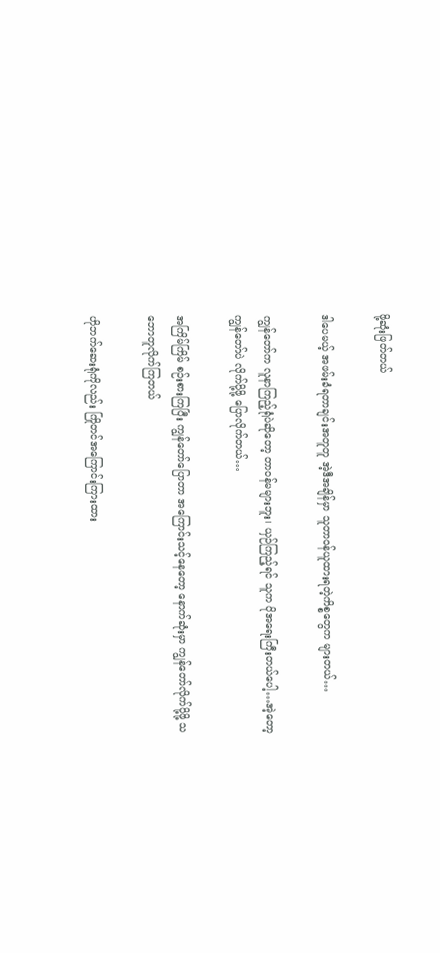ဖို့ဆုံးဖြတ်တယ်

ဒါပေမယ့် အဖမ်းခံရတာချင်းအတူတူ အဲ့ဒီအချိန်မှာ သူတာဝန်ယူထားရတဲ့ကိစ္စတွေက များတယ်…

ကျွန်တော်က လူနာကြည့်ရုံပဲဆိုတော့ တာဝန်မများဘူး၊ ယှဉ်ကြည့်ရင် သူက ပိုအရေးကြီးတယ်ပေါ့…အဲ့တော့ကျွန်တော်ပဲ လိုက်ပို့ဖို့ ပြောလိုက်တယ်…

အကြိမ်ကြိမ် စဉ်းစားကြပြီး ကျွန်တော်ပြောတာ အကြောင်းသင့်နေတော့ နောက်ဆုံးမှာ ကျွန်တော်လိုက်ပို့ဖို့ သဘောတူလိုက်ကြတယ်

ဟိုဘက်ဆေးရုံကိုလည်း ကြိုတင်အကြောင်းကြားထား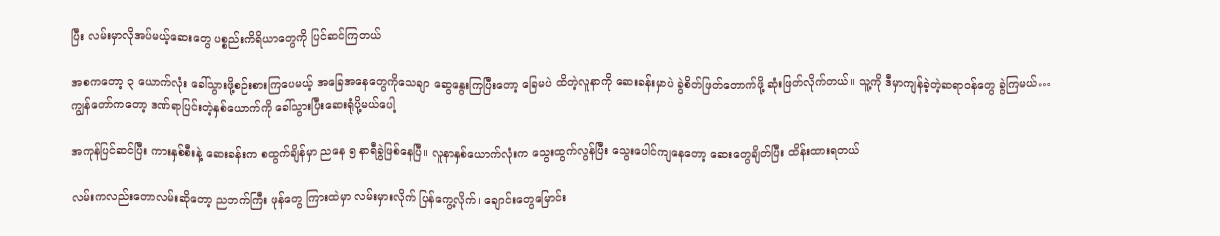ပြီး လမ်းမှာလိုအပ်မယ့်ဆေးတွေ ပစ္စည်းကိရိယာတွေကို ပြင်ဆင်ကြတယ်

အစကတော့ ၃ ယောက်လုံး ခေါ်သွားဖို့စဉ်းစားကြပေမယ့် အခြေအနေတွေကိုသေချာ ဆွေနွေးကြပြီးတော့ ခြေမပဲ ထိတဲ့လူနာကို ဆေးခန်းမှာပဲ ခွဲစိတ်ဖြတ်တောက်ဖို့ ဆုံးဖြတ်လိုက်တယ်။ သူ့ကို ဒီမှာကျန်ခဲ့တဲ့ဆရာဝန်တွေ ခွဲကြမယ်…ကျွန်တော်ကတော့ ဒဏ်ရာပြင်းတဲ့နှစ်ယောက်ကို ခေါ်သွားပြီးဆေးရုံပို့မယ်ပေါ့

အကုန်ပြင်ဆင်ပြီး ကားနှစ်စီးနဲ့ ဆေးခန်းက စထွက်ချိန်မှာ ညနေ ၅ နာရီခွဲဖြစ်နေပြီ။ လူနာနှစ်ယောက်လုံးက သွေးထွက်လွန်ပြီး သွေးပေါင်ကျနေတော့ ဆေးတွေချိတ်ပြီး ထိန်းထားရတယ်

လမ်းကလည်းတောလမ်းဆိုတော့ ညဘက်ကြီး ဖုန်တွေ ကြားထဲမှာ လမ်းမှားလိုက် ပြန်ကွေ့လိုက်၊ ချောင်းတွေမြောင်း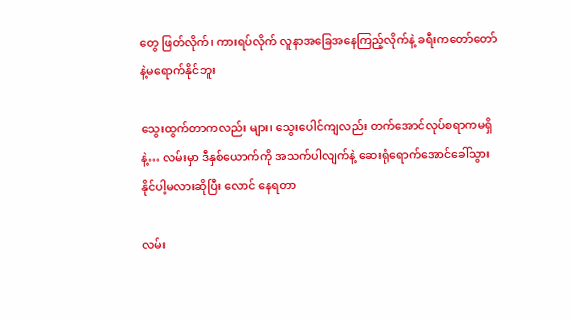တွေ ဖြတ်လိုက်၊ ကားရပ်လိုက် လူနာအခြေအနေကြည့်လိုက်နဲ့ ခရီးကတော်တော်နဲ့မရောက်နိုင်ဘူး

သွေးထွက်တာကလည်း များ၊ သွေးပေါင်ကျလည်း တက်အောင်လုပ်စရာကမရှိနဲ့… လမ်းမှာ ဒီနှစ်ယောက်ကို အသက်ပါလျက်နဲ့ ဆေးရုံရောက်အောင်ခေါ်သွားနိုင်ပါ့မလားဆိုပြီး လောင် နေရတာ

လမ်း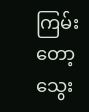ကြမ်းတော့ သွေး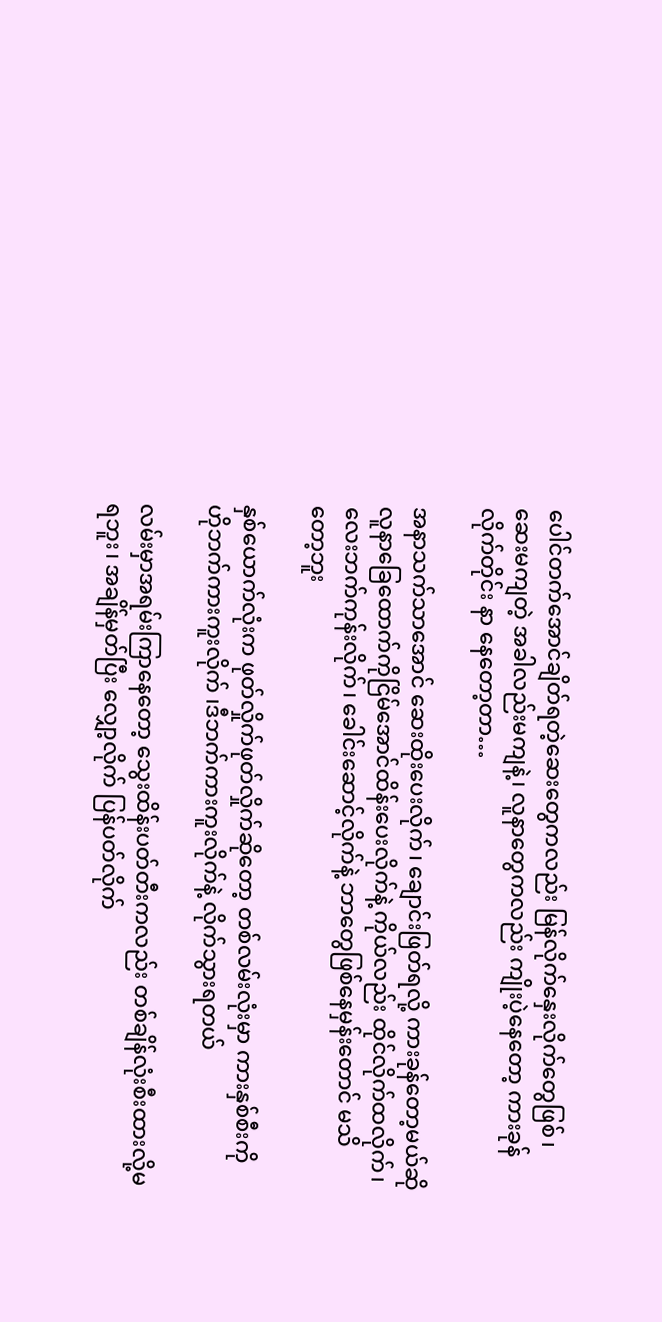ပေါင်တက်အောင်ချိတ်ရတဲ့ဆေးတွေကလည်း မြန်လိုက်နှေးလိုက်တွေဖြစ်၊ ဆေးမကျတဲ့ အခါလည်းမကျနဲ့၊ လူနာတွေကလည်း ကျိုးပဲ့နေတော့ ကားခုန်လိုက်တိုင်း နာ နေတော့တာ…

အနာသက်သာအောင် ဆေးထိုးပေးလိုက်၊ ချောင်းဖြတ်ရလို့ ကားခုန်တော့မယ်ဆို လူနာခြေထောက်ကိုငြိမ်အောင်ထိန်းပေးလိုက်နဲ့ ကိုယ်လည်း ထိုင်လိုက်ထလိုက်၊ လေးဘက်ကုန်းလိုက်၊ ခေါင်းဆောင့်လိုက်နဲ့ ဘာတွေဖြစ်နေမှန်းတောင် မသိတော့ဘူး

နှစ်ယောက်လုံးက ဖုတ်လှိုက်ဖုတ်လှိုက်ဆိုတော့ တစ်လမ်းလုံးမှာ ကားနှစ်စီးကို ဟိုဘက်ကားကူးလိုက် ၊ဒီဘက်ကားကူးလိုက်နဲ့ လိုက်သွားရတယ်

လမ်းမှာအရမ်းကြာနေတော့ သွေးထိန်းပတ်တီးကလည်း တစ်ချိန်လုံးစီးထားလို့မရဘူး၊ အချိန်မှတ်ပြီး လျှော့လိုက် ပြန်ပတ်လိုက်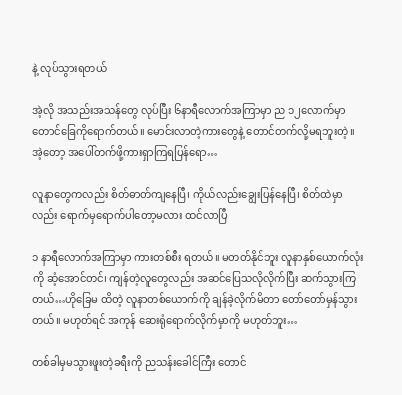နဲ့ လုပ်သွားရတယ်

အဲ့လို အသည်းအသန်တွေ လုပ်ပြီး ၆နာရီလောက်အကြာမှာ ည ၁၂လောက်မှာ တောင်ခြေကိုရောက်တယ်။ မောင်းလာတဲ့ကားတွေနဲ့ တောင်တက်လို့မရဘူးတဲ့။ အဲ့တော့ အပေါ်တက်ဖို့ကားရှာကြရပြန်ရော…

လူနာတွေကလည်း စိတ်ဓာတ်ကျနေပြီ၊ ကိုယ်လည်းချွေးပြန်နေပြီ၊ စိတ်ထဲမှာလည်း ရောက်မှရောက်ပါတော့မလား ထင်လာပြီ

၁ နာရီလောက်အကြာမှာ ကားတစ်စီး ရတယ်။ မတတ်နိုင်ဘူး လူနာနှစ်ယောက်လုံးကို ဆံ့အောင်တင်၊ ကျန်တဲ့လူတွေလည်း အဆင်ပြေသလိုလိုက်ပြီး ဆက်သွားကြတယ်…ဟိုခြေမ ထိတဲ့ လူနာတစ်ယောက်ကို ချန်ခဲ့လိုက်မိတာ တော်တော်မှန်သွားတယ်။ မဟုတ်ရင် အကုန် ဆေးရုံရောက်လိုက်မှာကို မဟုတ်ဘူး…

တစ်ခါမှမသွားဖူးတဲ့ခရီးကို ညသန်းခေါင်ကြီး တောင်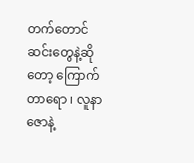တက်တောင်ဆင်းတွေနဲ့ဆိုတော့ ကြောက်တာရော ၊ လူနာဇောနဲ့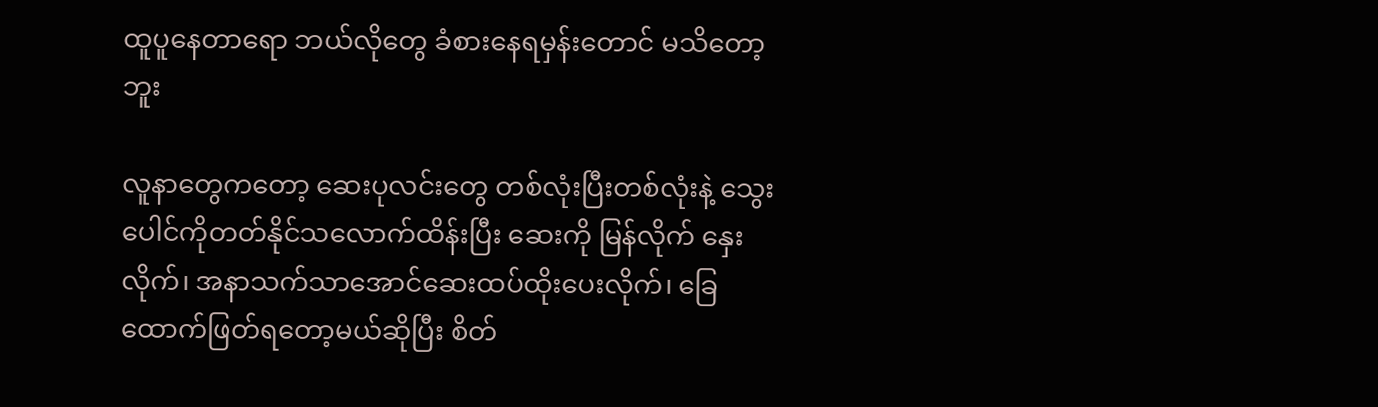ထူပူနေတာရော ဘယ်လိုတွေ ခံစားနေရမှန်းတောင် မသိတော့ဘူး

လူနာတွေကတော့ ဆေးပုလင်းတွေ တစ်လုံးပြီးတစ်လုံးနဲ့ သွေးပေါင်ကိုတတ်နိုင်သလောက်ထိန်းပြီး ဆေးကို မြန်လိုက် နှေးလိုက်၊ အနာသက်သာအောင်ဆေးထပ်ထိုးပေးလိုက်၊ ခြေထောက်ဖြတ်ရတော့မယ်ဆိုပြီး စိတ်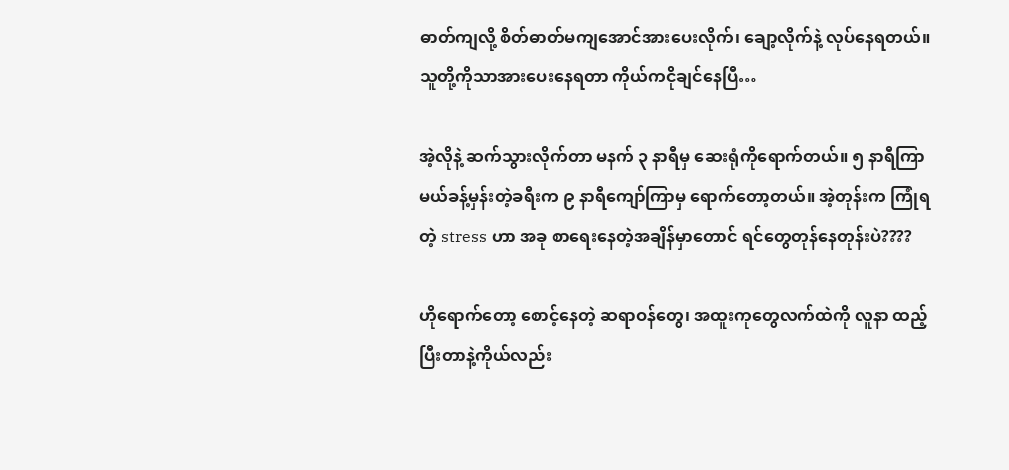ဓာတ်ကျလို့ စိတ်ဓာတ်မကျအောင်အားပေးလိုက်၊ ချော့လိုက်နဲ့ လုပ်နေရတယ်။ သူတို့ကိုသာအားပေးနေရတာ ကိုယ်ကငိုချင်နေပြီ…

အဲ့လိုနဲ့ ဆက်သွားလိုက်တာ မနက် ၃ နာရီမှ ဆေးရုံကိုရောက်တယ်။ ၅ နာရီကြာမယ်ခန့်မှန်းတဲ့ခရီးက ၉ နာရီကျော်ကြာမှ ရောက်တော့တယ်။ အဲ့တုန်းက ကြုံရတဲ့ stress ဟာ အခု စာရေးနေတဲ့အချိန်မှာတောင် ရင်တွေတုန်နေတုန်းပဲ????

ဟိုရောက်တော့ စောင့်နေတဲ့ ဆရာဝန်တွေ၊ အထူးကုတွေလက်ထဲကို လူနာ ထည့်ပြီးတာနဲ့ကိုယ်လည်း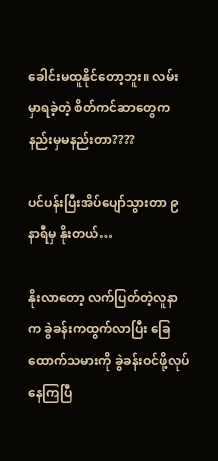ခေါင်းမထူနိုင်တော့ဘူး။ လမ်းမှာရခဲ့တဲ့ စိတ်ကင်ဆာတွေက နည်းမှမနည်းတာ????

ပင်ပန်းပြီးအိပ်ပျော်သွားတာ ၉ နာရီမှ နိုးတယ်…

နိုးလာတော့ လက်ပြတ်တဲ့လူနာက ခွဲခန်းကထွက်လာပြီး ခြေထောက်သမားကို ခွဲခန်းဝင်ဖို့လုပ်နေကြပြီ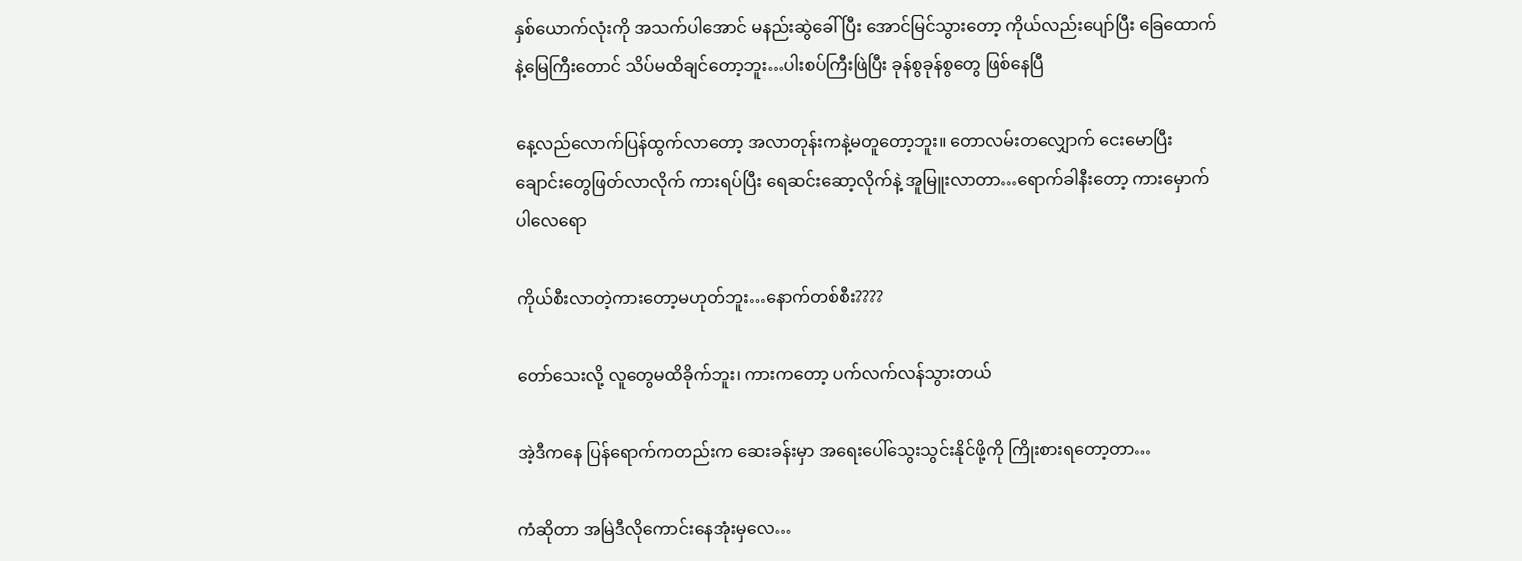နှစ်ယောက်လုံးကို အသက်ပါအောင် မနည်းဆွဲခေါ်ပြီး အောင်မြင်သွားတော့ ကိုယ်လည်းပျော်ပြီး ခြေထောက်နဲ့မြေကြီးတောင် သိပ်မထိချင်တော့ဘူး…ပါးစပ်ကြီးဖြဲပြီး ခုန်စွခုန်စွတွေ ဖြစ်နေပြီ

နေ့လည်လောက်ပြန်ထွက်လာတော့ အလာတုန်းကနဲ့မတူတော့ဘူး။ တောလမ်းတလျှောက် ငေးမောပြီး ချောင်းတွေဖြတ်လာလိုက် ကားရပ်ပြီး ရေဆင်းဆော့လိုက်နဲ့ အူမြူးလာတာ…ရောက်ခါနီးတော့ ကားမှောက်ပါလေရော

ကိုယ်စီးလာတဲ့ကားတော့မဟုတ်ဘူး…နောက်တစ်စီး????

တော်သေးလို့ လူတွေမထိခိုက်ဘူး၊ ကားကတော့ ပက်လက်လန်သွားတယ်

အဲ့ဒီကနေ ပြန်ရောက်ကတည်းက ဆေးခန်းမှာ အရေးပေါ်သွေးသွင်းနိုင်ဖို့ကို ကြိုးစားရတော့တာ…

ကံဆိုတာ အမြဲဒီလိုကောင်းနေအုံးမှလေ…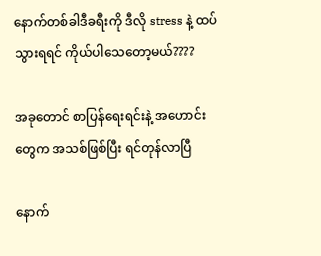နောက်တစ်ခါဒီခရီးကို ဒီလို stress နဲ့ ထပ်သွားရရင် ကိုယ်ပါသေတော့မယ်????

အခုတောင် စာပြန်ရေးရင်းနဲ့ အဟောင်းတွေက အသစ်ဖြစ်ပြီး ရင်တုန်လာပြီ

နောက်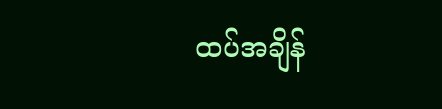ထပ်အချိန်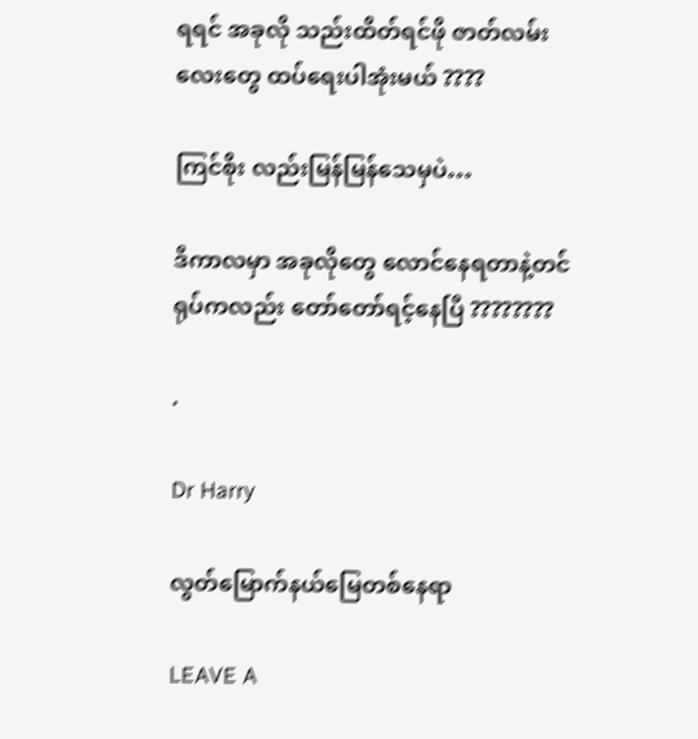ရရင် အခုလို သည်းထိတ်ရင်ဖို ဇာတ်လမ်းလေးတွေ ထပ်ရေးပါအုံးမယ် ????

ကြင်စိုး လည်းမြန်မြန်သေမှပဲ…

ဒီကာလမှာ အခုလိုတွေ လောင်နေရတာနဲ့တင် ရုပ်ကလည်း တော်တော်ရင့်နေပြီ ????????

.

Dr Harry

လွတ်မြောက်နယ်မြေတစ်နေရာ

LEAVE A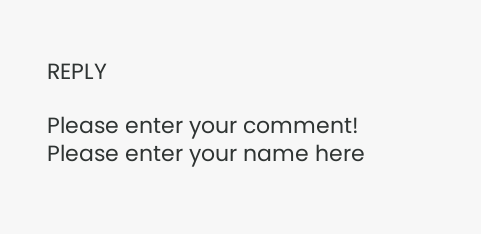REPLY

Please enter your comment!
Please enter your name here